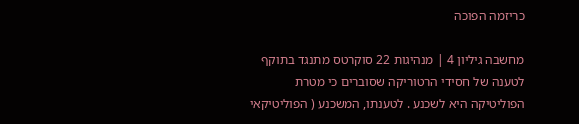כריזמה הפוכה

מחשבה גיליון 4 | מנהיגות 22 סוקרטס מתנגד בתוקף לטענה של חסידי הרטוריקה שסוברים כי מטרת הפוליטיקה היא לשכנע . לטענתו, המשכנע ( הפוליטיקאי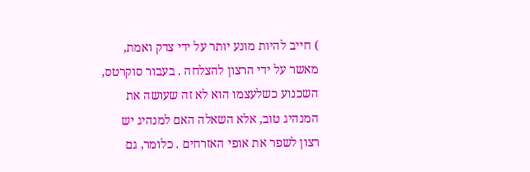) חייב להיות מונע יותר על ידי צדק ואמת, מאשר על ידי הרצון להצלחה . בעבור סוקרטס, השכנוע כשלעצמו הוא לא זה שעושה את המנהיג טוב, אלא השאלה האם למנהיג יש רצון לשפר את אופי האזרחים . כלומר, גם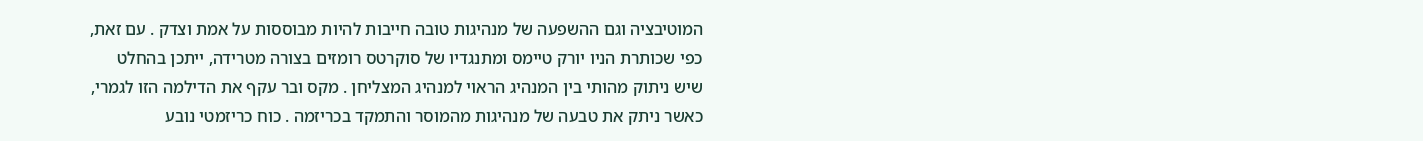המוטיבציה וגם ההשפעה של מנהיגות טובה חייבות להיות מבוססות על אמת וצדק . עם זאת, כפי שכותרת הניו יורק טיימס ומתנגדיו של סוקרטס רומזים בצורה מטרידה, ייתכן בהחלט שיש ניתוק מהותי בין המנהיג הראוי למנהיג המצליחן . מקס ובר עקף את הדילמה הזו לגמרי, כאשר ניתק את טבעה של מנהיגות מהמוסר והתמקד בכריזמה . כוח כריזמטי נובע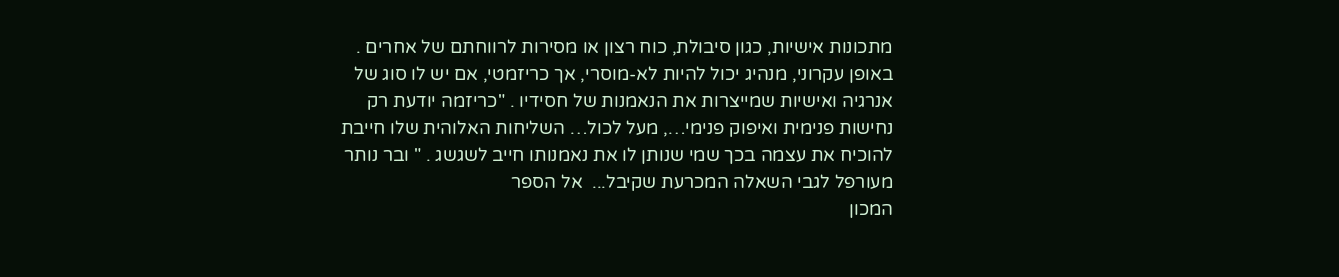מתכונות אישיות, כגון סיבולת, כוח רצון או מסירות לרווחתם של אחרים . באופן עקרוני, מנהיג יכול להיות לא-מוסרי, אך כריזמטי, אם יש לו סוג של אנרגיה ואישיות שמייצרות את הנאמנות של חסידיו . "כריזמה יודעת רק נחישות פנימית ואיפוק פנימי…, מעל לכול… השליחות האלוהית שלו חייבת להוכיח את עצמה בכך שמי שנותן לו את נאמנותו חייב לשגשג . " ובר נותר מעורפל לגבי השאלה המכרעת שקיבל...  אל הספר
המכון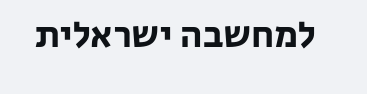למחשבה ישראלית